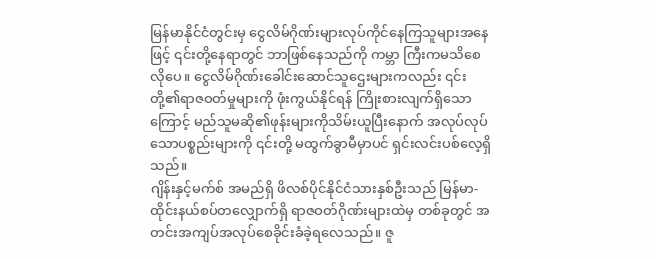မြန်မာနိုင်ငံတွင်းမှ ငွေလိမ်ဂိုဏ်းများလုပ်ကိုင်နေကြသူများအနေဖြင့် ၎င်းတို့နေရာတွင် ဘာဖြစ်နေသည်ကို ကမ္ဘာ ကြီးကမသိစေလိုပေ။ ငွေလိမ်ဂိုဏ်းခေါင်းဆောင်သူဌေးများကလည်း ၎င်းတို့၏ရာဇဝတ်မှုများကို ဖုံးကွယ်နိုင်ရန် ကြိုးစားလျက်ရှိသောကြောင့် မည်သူမဆို၏ဖုန်းများကိုသိမ်းယူပြီးနောက် အလုပ်လုပ်သောပစ္စည်းများကို ၎င်းတို့ မထွက်ခွာမီမှာပင် ရှင်းလင်းပစ်လေ့ရှိသည်။
ဂျိန်းနှင့်မက်စ် အမည်ရှိ ဖိလစ်ပိုင်နိုင်ငံသားနှစ်ဦးသည် မြန်မာ-ထိုင်းနယ်စပ်တလျှောက်ရှိ ရာဇဝတ်ဂိုဏ်းများထဲမှ တစ်ခုတွင် အတင်းအကျပ်အလုပ်စေခိုင်းခံခဲ့ရလေသည်။ ဇူ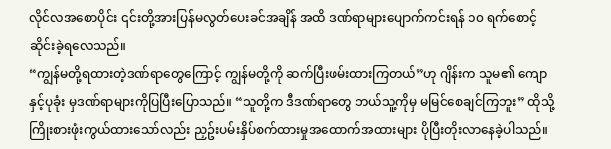လိုင်လအစောပိုင်း ၎င်းတို့အားပြန်မလွတ်ပေးခင်အချိန် အထိ ဒဏ်ရာများပျောက်ကင်းရန် ၁၀ ရက်စောင့်ဆိုင်းခဲ့ရလေသည်။
“ကျွန်မတို့ရထားတဲ့ဒဏ်ရာတွေကြောင့် ကျွန်မတို့ကို ဆက်ပြီးဖမ်းထားကြတယ်”ဟု ဂျိန်းက သူမ၏ ကျောနှင့်ပုခုံး မှဒဏ်ရာများကိုပြပြီးပြောသည်။ “သူတို့က ဒီဒဏ်ရာတွေ ဘယ်သူ့ကိုမှ မမြင်စေချင်ကြဘူး” ထိုသို့ကြိုးစားဖုံးကွယ်ထားသော်လည်း ညှဥ်းပမ်းနှိပ်စက်ထားမှုအထောက်အထားများ ပိုပြီးတိုးလာနေခဲ့ပါသည်။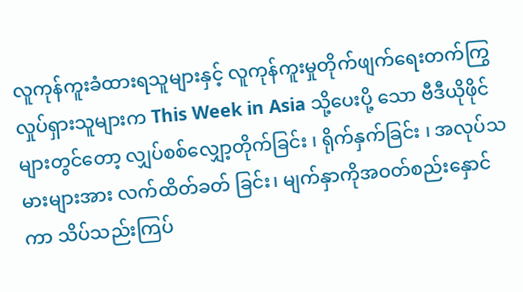လူကုန်ကူးခံထားရသူများနှင့် လူကုန်ကူးမှုတိုက်ဖျက်ရေးတက်ကြွလှုပ်ရှားသူများက This Week in Asia သို့ပေးပို့ သော ဗီဒီယိုဖိုင်များတွင်တော့ လျှပ်စစ်လျှော့တိုက်ခြင်း ၊ ရိုက်နှက်ခြင်း ၊ အလုပ်သမားများအား လက်ထိတ်ခတ် ခြင်း၊ မျက်နှာကိုအဝတ်စည်းနှောင်ကာ သိပ်သည်းကြပ်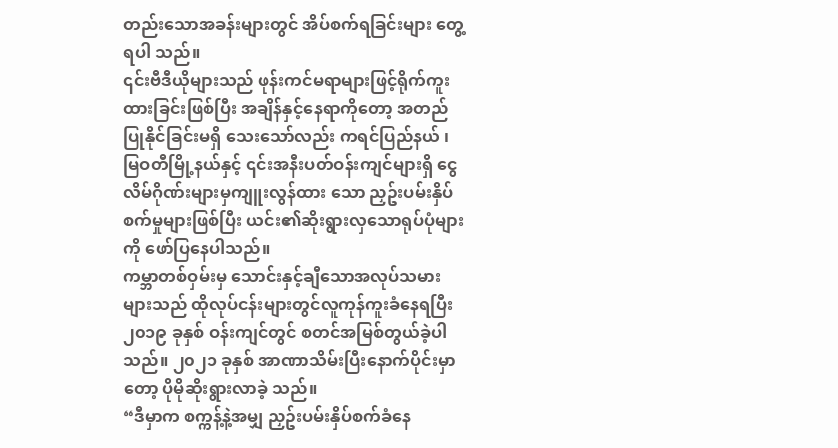တည်းသောအခန်းများတွင် အိပ်စက်ရခြင်းများ တွေ့ရပါ သည်။
၎င်းဗီဒီယိုများသည် ဖုန်းကင်မရာများဖြင့်ရိုက်ကူးထားခြင်းဖြစ်ပြီး အချိန်နှင့်နေရာကိုတော့ အတည်ပြုနိုင်ခြင်းမရှိ သေးသော်လည်း ကရင်ပြည်နယ် ၊ မြဝတီမြို့နယ်နှင့် ၎င်းအနီးပတ်ဝန်းကျင်များရှိ ငွေလိမ်ဂိုဏ်းများမှကျူးလွန်ထား သော ညှဥ်းပမ်းနှိပ်စက်မှုများဖြစ်ပြီး ယင်း၏ဆိုးရွားလှသောရုပ်ပုံများကို ဖော်ပြနေပါသည်။
ကမ္ဘာတစ်ဝှမ်းမှ သောင်းနှင့်ချီသောအလုပ်သမားများသည် ထိုလုပ်ငန်းများတွင်လူကုန်ကူးခံနေရပြီး ၂၀၁၉ ခုနှစ် ဝန်းကျင်တွင် စတင်အမြစ်တွယ်ခဲ့ပါသည်။ ၂၀၂၁ ခုနှစ် အာဏာသိမ်းပြီးနောက်ပိုင်းမှာတော့ ပိုမိုဆိုးရွားလာခဲ့ သည်။
“ဒီမှာက စက္ကန့်နဲ့အမျှ ညှဥ်းပမ်းနှိပ်စက်ခံနေ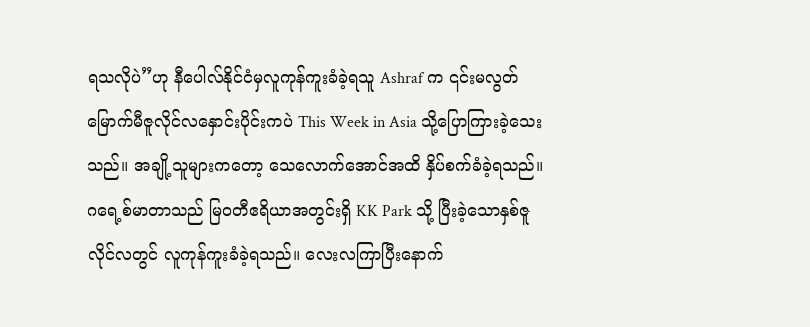ရသလိုပဲ”ဟု နီပေါလ်နိုင်ငံမှလူကုန်ကူးခံခဲ့ရသူ Ashraf က ၎င်းမလွတ် မြောက်မီဇူလိုင်လနှောင်းပိုင်းကပဲ This Week in Asia သို့ပြောကြားခဲ့သေးသည်။ အချို့သူများကတော့ သေလောက်အောင်အထိ နှိပ်စက်ခံခဲ့ရသည်။
ဂရေ့စ်မာတာသည် မြဝတီဧရိယာအတွင်းရှိ KK Park သို့ ပြီးခဲ့သောနှစ်ဇူလိုင်လတွင် လူကုန်ကူးခံခဲ့ရသည်။ လေးလကြာပြီးနောက်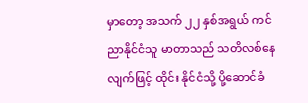မှာတော့ အသက် ၂၂ နှစ်အရွယ် ကင်ညာနိုင်ငံသူ မာတာသည် သတိလစ်နေလျက်ဖြင့် ထိုင်း နိုင်ငံသို့ ပို့ဆောင်ခံ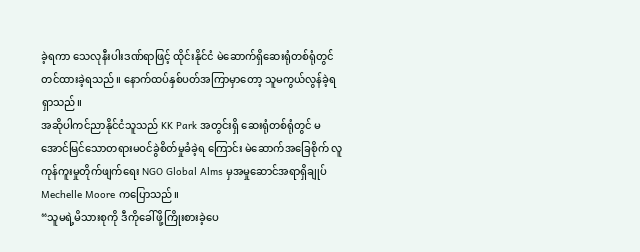ခဲ့ရကာ သေလုနီးပါးဒဏ်ရာဖြင့် ထိုင်းနိုင်ငံ မဲဆောက်ရှိဆေးရုံတစ်ရုံတွင် တင်ထားခဲ့ရသည်။ နောက်ထပ်နှစ်ပတ်အကြာမှာတော့ သူမကွယ်လွန်ခဲ့ရရှာသည်။
အဆိုပါကင်ညာနိုင်ငံသူသည် KK Park အတွင်းရှိ ဆေးရုံတစ်ရုံတွင် မအောင်မြင်သောတရားမဝင်ခွဲစိတ်မှုခံခဲ့ရ ကြောင်း မဲဆောက်အခြေစိုက် လူကုန်ကူးမှုတိုက်ဖျက်ရေး NGO Global Alms မှအမှုဆောင်အရာရှိချုပ် Mechelle Moore ကပြောသည်။
“သူမရဲ့မိသားစုကို ဒီကိုခေါ်ဖို့ကြိုးစားခဲ့ပေ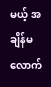မယ့် အချိန်မလောက်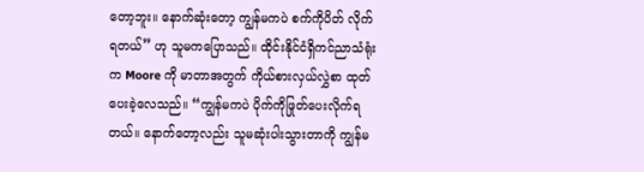တော့ဘူး။ နောက်ဆုံးတော့ ကျွန်မကပဲ စက်ကိုပိတ် လိုက်ရတယ်” ဟု သူမကပြောသည်။ ထိုင်းနိုင်ငံရှိကင်ညာသံရုံးက Moore ကို မာတာအတွက် ကိုယ်စားလှယ်လွှဲစာ ထုတ်ပေးခဲ့လေသည်။ “ကျွန်မကပဲ ပိုက်ကိုဖြုတ်ပေးလိုက်ရတယ်။ နောက်တော့လည်း သူမဆုံးပါးသွားတာကို ကျွန်မ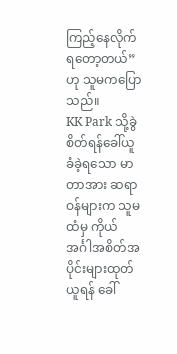ကြည့်နေလိုက်ရတော့တယ်”ဟု သူမကပြောသည်။
KK Park သို့ခွဲစိတ်ရန်ခေါ်ယူခံခဲ့ရသော မာတာအား ဆရာဝန်များက သူမထံမှ ကိုယ်အင်္ဂါအစိတ်အပိုင်းများထုတ် ယူရန် ခေါ်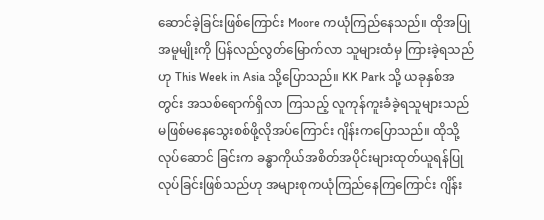ဆောင်ခဲ့ခြင်းဖြစ်ကြောင်း Moore ကယုံကြည်နေသည်။ ထိုအပြုအမူမျိုးကို ပြန်လည်လွတ်မြောက်လာ သူများထံမှ ကြားခဲ့ရသည်ဟု This Week in Asia သို့ပြောသည်။ KK Park သို့ ယခုနှစ်အတွင်း အသစ်ရောက်ရှိလာ ကြသည့် လူကုန်ကူးခံခဲ့ရသူများသည် မဖြစ်မနေသွေးစစ်ဖို့လိုအပ်ကြောင်း ဂျိန်းကပြောသည်။ ထိုသို့လုပ်ဆောင် ခြင်းက ခန္ဓာကိုယ်အစိတ်အပိုင်းများထုတ်ယူရန်ပြုလုပ်ခြင်းဖြစ်သည်ဟု အများစုကယုံကြည်နေကြကြောင်း ဂျိန်း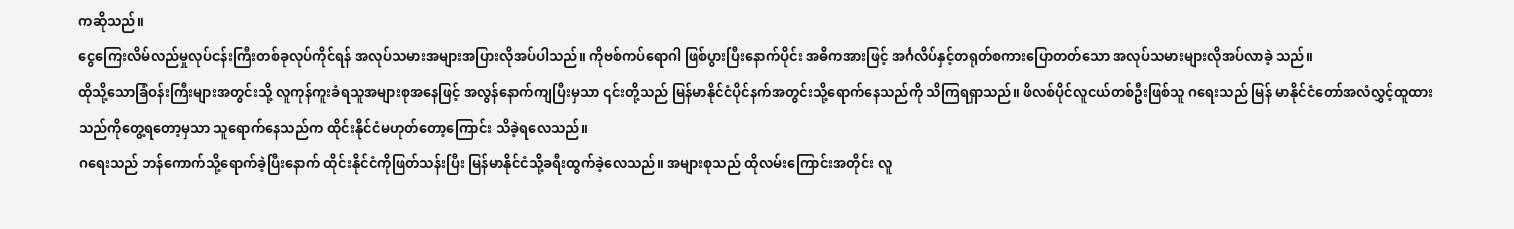ကဆိုသည်။
ငွေကြေးလိမ်လည်မှုလုပ်ငန်းကြီးတစ်ခုလုပ်ကိုင်ရန် အလုပ်သမားအများအပြားလိုအပ်ပါသည်။ ကိုဗစ်ကပ်ရောဂါ ဖြစ်ပွားပြီးနောက်ပိုင်း အဓိကအားဖြင့် အင်္ဂလိပ်နှင့်တရုတ်စကားပြောတတ်သော အလုပ်သမားများလိုအပ်လာခဲ့ သည်။
ထိုသို့သောခြံဝန်းကြီးများအတွင်းသို့ လူကုန်ကူးခံရသူအများစုအနေဖြင့် အလွန်နောက်ကျပြီးမှသာ ၎င်းတို့သည် မြန်မာနိုင်ငံပိုင်နက်အတွင်းသို့ရောက်နေသည်ကို သိကြရရှာသည်။ ဖိလစ်ပိုင်လူငယ်တစ်ဦးဖြစ်သူ ဂရေးသည် မြန် မာနိုင်ငံတော်အလံလွှင့်ထူထားသည်ကိုတွေ့ရတော့မှသာ သူရောက်နေသည်က ထိုင်းနိုင်ငံမဟုတ်တော့ကြောင်း သိခဲ့ရလေသည်။
ဂရေးသည် ဘန်ကောက်သို့ရောက်ခဲ့ပြီးနောက် ထိုင်းနိုင်ငံကိုဖြတ်သန်းပြီး မြန်မာနိုင်ငံသို့ခရီးထွက်ခဲ့လေသည်။ အများစုသည် ထိုလမ်းကြောင်းအတိုင်း လူ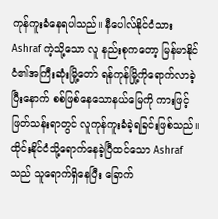ကုန်ကူးခံနေရပါသည်။ နီပေါလ်နိုင်ငံသား Ashraf ကဲ့သို့သော လူ နည်းစုကတော့ မြန်မာနိုင်ငံ၏အကြီးဆုံးမြို့တော် ရန်ကုန်မြို့ကိုရောက်လာခဲ့ပြီးနောက် စစ်ဖြစ်နေသောနယ်မြေကို ကားဖြင့်ဖြတ်သန်းရာတွင် လူကုန်ကူးခံခဲ့ရခြင်းဖြစ်သည်။
ထိုင်းနိုင်ငံသို့ရောက်နေခဲ့ပြီထင်သော Ashraf သည် သူရောက်ရှိနေပြီး ခြောက်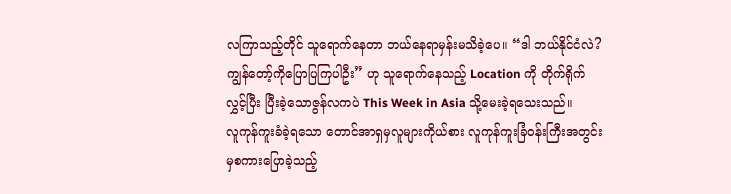လကြာသည့်တိုင် သူရောက်နေတာ ဘယ်နေရာမှန်းမသိခဲ့ပေ။ “ဒါ ဘယ်နိုင်ငံလဲ? ကျွန်တော့်ကိုပြောပြကြပါဦး” ဟု သူရောက်နေသည့် Location ကို တိုက်ရိုက်လွှင့်ပြီး ပြီးခဲ့သောဇွန်လကပဲ This Week in Asia သို့မေးခဲ့ရသေးသည်။
လူကုန်ကူးခံခဲ့ရသော တောင်အာရှမှလူများကိုယ်စား လူကုန်ကူးခြံဝန်းကြီးအတွင်းမှစကားပြောခဲ့သည့်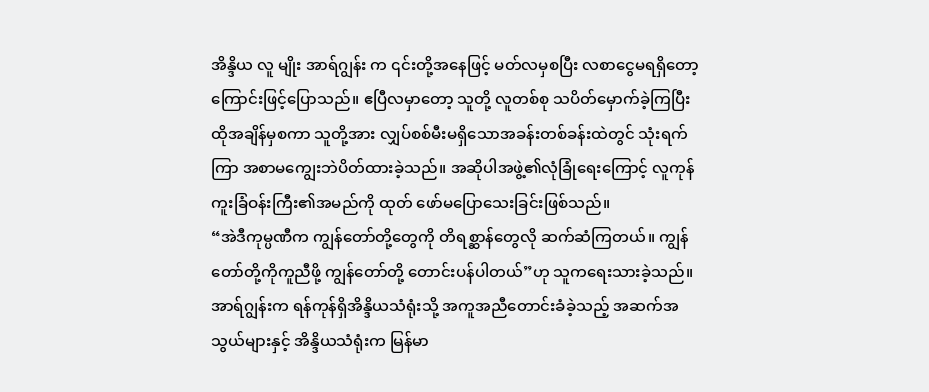အိန္ဒိယ လူ မျိုး အာရ်ဂျွန်း က ၎င်းတို့အနေဖြင့် မတ်လမှစပြီး လစာငွေမရရှိတော့ကြောင်းဖြင့်ပြောသည်။ ဧပြီလမှာတော့ သူတို့ လူတစ်စု သပိတ်မှောက်ခဲ့ကြပြီး ထိုအချိန်မှစကာ သူတို့အား လျှပ်စစ်မီးမရှိသောအခန်းတစ်ခန်းထဲတွင် သုံးရက် ကြာ အစာမကျွေးဘဲပိတ်ထားခဲ့သည်။ အဆိုပါအဖွဲ့၏လုံခြုံရေးကြောင့် လူကုန်ကူးခြံဝန်းကြီး၏အမည်ကို ထုတ် ဖော်မပြောသေးခြင်းဖြစ်သည်။
“အဲဒီကုမ္ပဏီက ကျွန်တော်တို့တွေကို တိရစ္ဆာန်တွေလို ဆက်ဆံကြတယ်။ ကျွန်တော်တို့ကိုကူညီဖို့ ကျွန်တော်တို့ တောင်းပန်ပါတယ်”ဟု သူကရေးသားခဲ့သည်။အာရ်ဂျွန်းက ရန်ကုန်ရှိအိန္ဒိယသံရုံးသို့ အကူအညီတောင်းခံခဲ့သည့် အဆက်အသွယ်များနှင့် အိန္ဒိယသံရုံးက မြန်မာ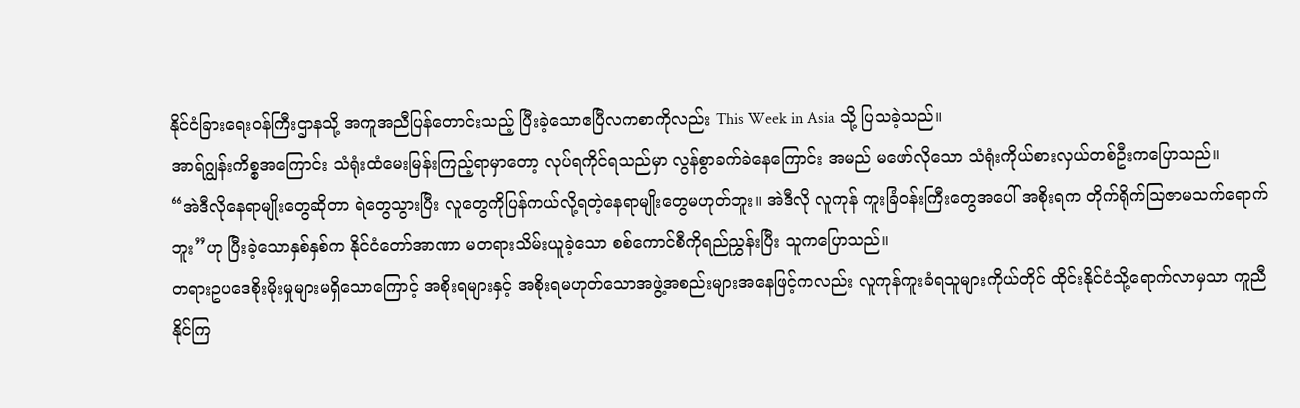နိုင်ငံခြားရေးဝန်ကြီးဌာနသို့ အကူအညီပြန်တောင်းသည့် ပြီးခဲ့သောဧပြီလကစာကိုလည်း This Week in Asia သို့ ပြသခဲ့သည်။
အာရ်ဂျွန်းကိစ္စအကြောင်း သံရုံးထံမေးမြန်းကြည့်ရာမှာတော့ လုပ်ရကိုင်ရသည်မှာ လွန်စွာခက်ခဲနေကြောင်း အမည် မဖော်လိုသော သံရုံးကိုယ်စားလှယ်တစ်ဦးကပြောသည်။
“အဲဒီလိုနေရာမျိုးတွေဆိုတာ ရဲတွေသွားပြီး လူတွေကိုပြန်ကယ်လို့ရတဲ့နေရာမျိုးတွေမဟုတ်ဘူး။ အဲဒီလို လူကုန် ကူးခြံဝန်းကြီးတွေအပေါ် အစိုးရက တိုက်ရိုက်ဩဇာမသက်ရောက်ဘူး”ဟု ပြီးခဲ့သောနှစ်နှစ်က နိုင်ငံတော်အာဏာ မတရားသိမ်းယူခဲ့သော စစ်ကောင်စီကိုရည်ညွှန်းပြီး သူကပြောသည်။
တရားဥပဒေစိုးမိုးမှုများမရှိသောကြောင့် အစိုးရများနှင့် အစိုးရမဟုတ်သောအဖွဲ့အစည်းများအနေဖြင့်ကလည်း လူကုန်ကူးခံရသူများကိုယ်တိုင် ထိုင်းနိုင်ငံသို့ရောက်လာမှသာ ကူညီနိုင်ကြ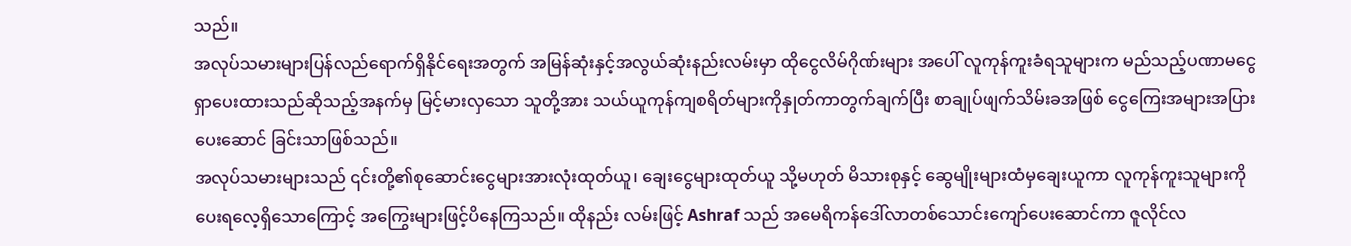သည်။
အလုပ်သမားများပြန်လည်ရောက်ရှိနိုင်ရေးအတွက် အမြန်ဆုံးနှင့်အလွယ်ဆုံးနည်းလမ်းမှာ ထိုငွေလိမ်ဂိုဏ်းများ အပေါ် လူကုန်ကူးခံရသူများက မည်သည့်ပဏာမငွေရှာပေးထားသည်ဆိုသည့်အနက်မှ မြင့်မားလှသော သူတို့အား သယ်ယူကုန်ကျစရိတ်များကိုနှုတ်ကာတွက်ချက်ပြီး စာချုပ်ဖျက်သိမ်းခအဖြစ် ငွေကြေးအများအပြားပေးဆောင် ခြင်းသာဖြစ်သည်။
အလုပ်သမားများသည် ၎င်းတို့၏စုဆောင်းငွေများအားလုံးထုတ်ယူ၊ ချေးငွေများထုတ်ယူ သို့မဟုတ် မိသားစုနှင့် ဆွေမျိုးများထံမှချေးယူကာ လူကုန်ကူးသူများကိုပေးရလေ့ရှိသောကြောင့် အကြွေးများဖြင့်ပိနေကြသည်။ ထိုနည်း လမ်းဖြင့် Ashraf သည် အမေရိကန်ဒေါ်လာတစ်သောင်းကျော်ပေးဆောင်ကာ ဇူလိုင်လ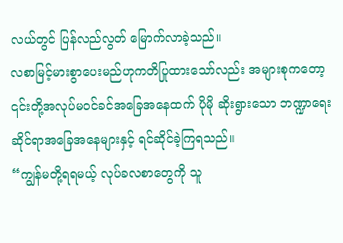လယ်တွင် ပြန်လည်လွတ် မြောက်လာခဲ့သည်။
လစာမြင့်မားစွာပေးမည်ဟုကတိပြုထားသော်လည်း အများစုကတော့ ၎င်းတို့အလုပ်မဝင်ခင်အခြေအနေထက် ပိုမို ဆိုးရွားသော ဘဏ္ဍာရေးဆိုင်ရာအခြေအနေများနှင့် ရင်ဆိုင်ခဲ့ကြရသည်။
“ကျွန်မတို့ရရမယ့် လုပ်ခလစာတွေကို သူ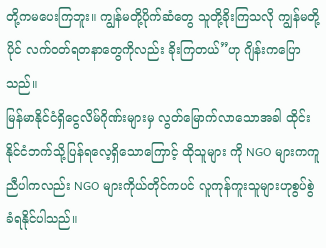တို့ကမပေးကြဘူး။ ကျွန်မတို့ပိုက်ဆံတွေ သူတို့ခိုးကြသလို ကျွန်မတို့ပိုင် လက်ဝတ်ရတနာတွေကိုလည်း ခိုးကြတယ်”ဟု ဂျိန်းကပြောသည်။
မြန်မာနိုင်ငံရှိငွေလိမ်ဂိုဏ်းများမှ လွတ်မြောက်လာသောအခါ ထိုင်းနိုင်ငံဘက်သို့ပြန်ရလေ့ရှိသောကြောင့် ထိုသူများ ကို NGO များကကူညီပါကလည်း NGO များကိုယ်တိုင်ကပင် လူကုန်ကူးသူများဟုစွပ်စွဲခံရနိုင်ပါသည်။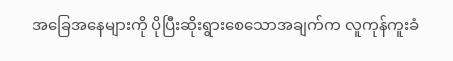အခြေအနေများကို ပိုပြီးဆိုးရွားစေသောအချက်က လူကုန်ကူးခံ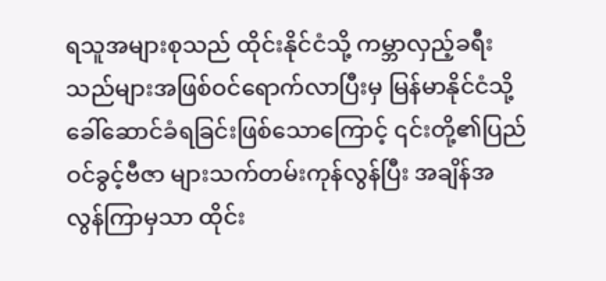ရသူအများစုသည် ထိုင်းနိုင်ငံသို့ ကမ္ဘာလှည့်ခရီး သည်များအဖြစ်ဝင်ရောက်လာပြီးမှ မြန်မာနိုင်ငံသို့ခေါ်ဆောင်ခံရခြင်းဖြစ်သောကြောင့် ၎င်းတို့၏ပြည်ဝင်ခွင့်ဗီဇာ များသက်တမ်းကုန်လွန်ပြီး အချိန်အလွန်ကြာမှသာ ထိုင်း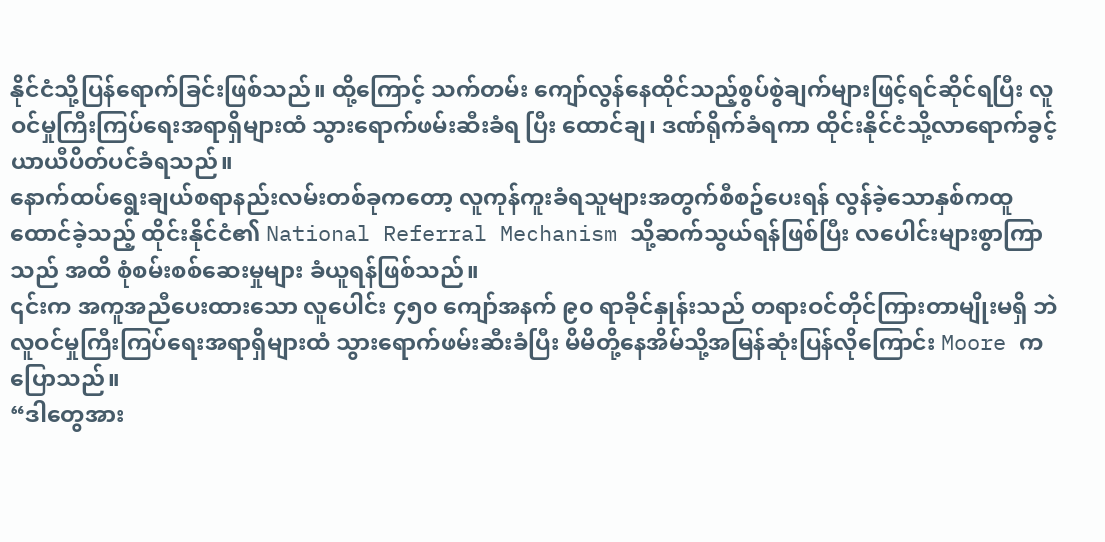နိုင်ငံသို့ပြန်ရောက်ခြင်းဖြစ်သည်။ ထို့ကြောင့် သက်တမ်း ကျော်လွန်နေထိုင်သည့်စွပ်စွဲချက်များဖြင့်ရင်ဆိုင်ရပြီး လူဝင်မှုကြီးကြပ်ရေးအရာရှိများထံ သွားရောက်ဖမ်းဆီးခံရ ပြီး ထောင်ချ၊ ဒဏ်ရိုက်ခံရကာ ထိုင်းနိုင်ငံသို့လာရောက်ခွင့် ယာယီပိတ်ပင်ခံရသည်။
နောက်ထပ်ရွေးချယ်စရာနည်းလမ်းတစ်ခုကတော့ လူကုန်ကူးခံရသူများအတွက်စီစဥ်ပေးရန် လွန်ခဲ့သောနှစ်ကထူ ထောင်ခဲ့သည့် ထိုင်းနိုင်ငံ၏ National Referral Mechanism သို့ဆက်သွယ်ရန်ဖြစ်ပြီး လပေါင်းများစွာကြာသည် အထိ စုံစမ်းစစ်ဆေးမှုများ ခံယူရန်ဖြစ်သည်။
၎င်းက အကူအညီပေးထားသော လူပေါင်း ၄၅၀ ကျော်အနက် ၉၀ ရာခိုင်နှုန်းသည် တရားဝင်တိုင်ကြားတာမျိုးမရှိ ဘဲ လူဝင်မှုကြီးကြပ်ရေးအရာရှိများထံ သွားရောက်ဖမ်းဆီးခံပြီး မိမိတို့နေအိမ်သို့အမြန်ဆုံးပြန်လိုကြောင်း Moore ကပြောသည်။
“ဒါတွေအား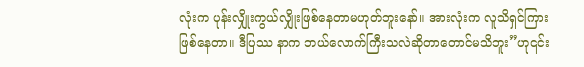လုံးက ပုန်းလျှိုးကွယ်လျှိုးဖြစ်နေတာမဟုတ်ဘူးနော်။ အားလုံးက လူသိရှင်ကြားဖြစ်နေတာ။ ဒီပြဿ နာက ဘယ်လောက်ကြီးသလဲဆိုတာတောင်မသိဘူး”ဟု၎င်း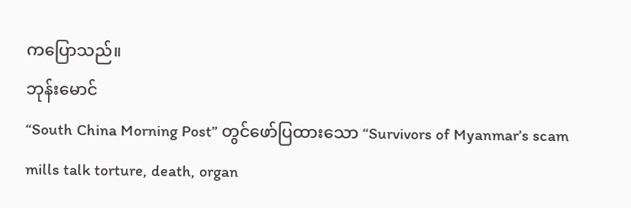ကပြောသည်။
ဘုန်းမောင်
“South China Morning Post” တွင်ဖော်ပြထားသော “Survivors of Myanmar’s scam mills talk torture, death, organ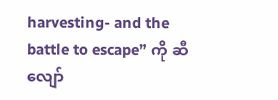harvesting- and the battle to escape” ကို ဆီလျော်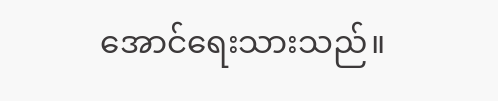အောင်ရေးသားသည်။